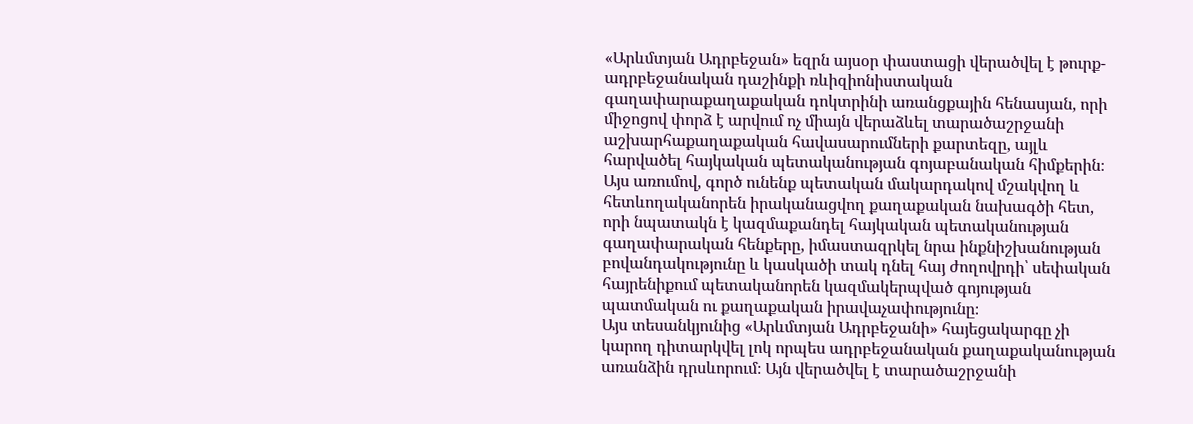«Արևմտյան Ադրբեջան» եզրն այսօր փաստացի վերածվել է թուրք-ադրբեջանական դաշինքի ռևիզիոնիստական գաղափարաքաղաքական դոկտրինի առանցքային հենասյան, որի միջոցով փորձ է արվում ոչ միայն վերաձևել տարածաշրջանի աշխարհաքաղաքական հավասարումների քարտեզը, այլև հարվածել հայկական պետականության գոյաբանական հիմքերին։ Այս առումով, գործ ունենք պետական մակարդակով մշակվող և հետևողականորեն իրականացվող քաղաքական նախագծի հետ, որի նպատակն է կազմաքանդել հայկական պետականության գաղափարական հենքերը, իմաստազրկել նրա ինքնիշխանության բովանդակությունը և կասկածի տակ դնել հայ ժողովրդի՝ սեփական հայրենիքում պետականորեն կազմակերպված գոյության պատմական ու քաղաքական իրավաչափությունը։
Այս տեսանկյունից «Արևմտյան Ադրբեջանի» հայեցակարգը չի կարող դիտարկվել լոկ որպես ադրբեջանական քաղաքականության առանձին դրսևորում։ Այն վերածվել է տարածաշրջանի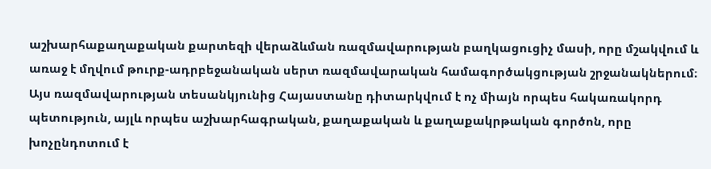աշխարհաքաղաքական քարտեզի վերաձևման ռազմավարության բաղկացուցիչ մասի, որը մշակվում և առաջ է մղվում թուրք-ադրբեջանական սերտ ռազմավարական համագործակցության շրջանակներում։ Այս ռազմավարության տեսանկյունից Հայաստանը դիտարկվում է ոչ միայն որպես հակառակորդ պետություն, այլև որպես աշխարհագրական, քաղաքական և քաղաքակրթական գործոն, որը խոչընդոտում է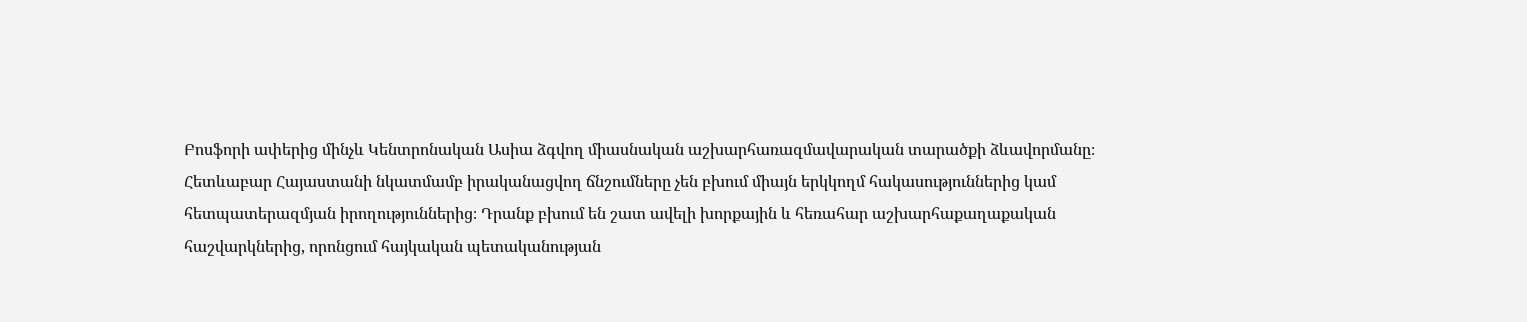Բոսֆորի ափերից մինչև Կենտրոնական Ասիա ձգվող միասնական աշխարհառազմավարական տարածքի ձևավորմանը։ Հետևաբար Հայաստանի նկատմամբ իրականացվող ճնշումները չեն բխում միայն երկկողմ հակասություններից կամ հետպատերազմյան իրողություններից։ Դրանք բխում են շատ ավելի խորքային և հեռահար աշխարհաքաղաքական հաշվարկներից, որոնցում հայկական պետականության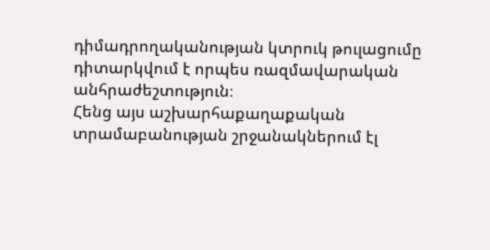դիմադրողականության կտրուկ թուլացումը դիտարկվում է որպես ռազմավարական անհրաժեշտություն։
Հենց այս աշխարհաքաղաքական տրամաբանության շրջանակներում էլ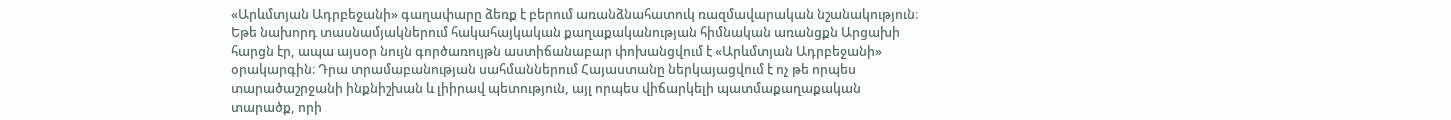«Արևմտյան Ադրբեջանի» գաղափարը ձեռք է բերում առանձնահատուկ ռազմավարական նշանակություն։ Եթե նախորդ տասնամյակներում հակահայկական քաղաքականության հիմնական առանցքն Արցախի հարցն էր, ապա այսօր նույն գործառույթն աստիճանաբար փոխանցվում է «Արևմտյան Ադրբեջանի» օրակարգին։ Դրա տրամաբանության սահմաններում Հայաստանը ներկայացվում է ոչ թե որպես տարածաշրջանի ինքնիշխան և լիիրավ պետություն, այլ որպես վիճարկելի պատմաքաղաքական տարածք, որի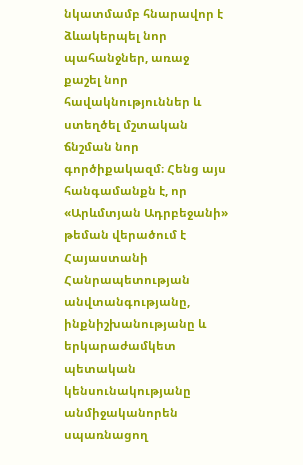նկատմամբ հնարավոր է ձևակերպել նոր պահանջներ, առաջ քաշել նոր հավակնություններ և ստեղծել մշտական ճնշման նոր գործիքակազմ։ Հենց այս հանգամանքն է, որ «Արևմտյան Ադրբեջանի» թեման վերածում է Հայաստանի Հանրապետության անվտանգությանը, ինքնիշխանությանը և երկարաժամկետ պետական կենսունակությանը անմիջականորեն սպառնացող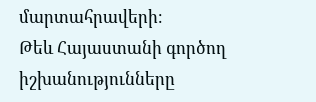մարտահրավերի։
Թեև Հայաստանի գործող իշխանությունները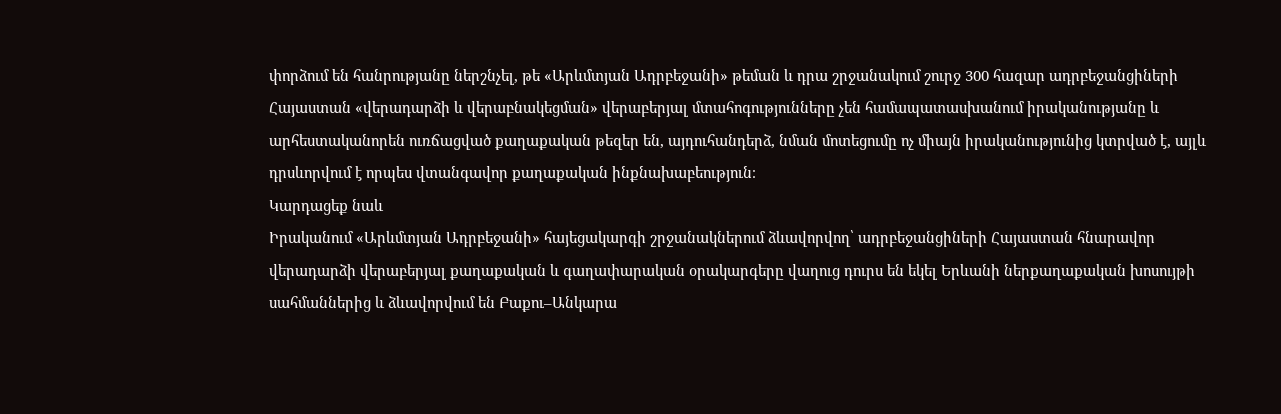փորձում են հանրությանը ներշնչել, թե «Արևմտյան Ադրբեջանի» թեման և դրա շրջանակում շուրջ 300 հազար ադրբեջանցիների Հայաստան «վերադարձի և վերաբնակեցման» վերաբերյալ մտահոգությունները չեն համապատասխանում իրականությանը և արհեստականորեն ուռճացված քաղաքական թեզեր են, այդուհանդերձ, նման մոտեցումը ոչ միայն իրականությունից կտրված է, այլև դրսևորվում է որպես վտանգավոր քաղաքական ինքնախաբեություն։
Կարդացեք նաև
Իրականում «Արևմտյան Ադրբեջանի» հայեցակարգի շրջանակներում ձևավորվող՝ ադրբեջանցիների Հայաստան հնարավոր վերադարձի վերաբերյալ քաղաքական և գաղափարական օրակարգերը վաղուց դուրս են եկել Երևանի ներքաղաքական խոսույթի սահմաններից և ձևավորվում են Բաքու–Անկարա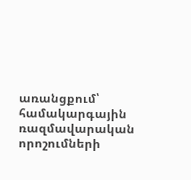առանցքում՝ համակարգային ռազմավարական որոշումների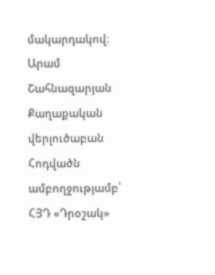մակարդակով։
Արամ Շահնազարյան
Քաղաքական վերլուծաբան
Հոդվածն ամբողջությամբ՝ ՀՅԴ «Դրօշակ»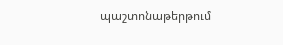պաշտոնաթերթում